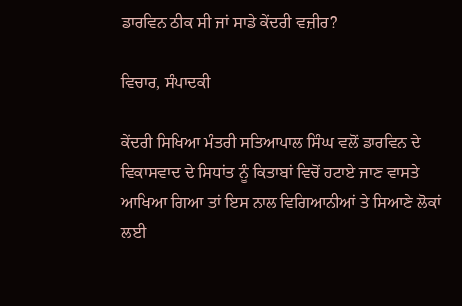ਡਾਰਵਿਨ ਠੀਕ ਸੀ ਜਾਂ ਸਾਡੇ ਕੇਂਦਰੀ ਵਜ਼ੀਰ?

ਵਿਚਾਰ, ਸੰਪਾਦਕੀ

ਕੇਂਦਰੀ ਸਿਖਿਆ ਮੰਤਰੀ ਸਤਿਆਪਾਲ ਸਿੰਘ ਵਲੋਂ ਡਾਰਵਿਨ ਦੇ ਵਿਕਾਸਵਾਦ ਦੇ ਸਿਧਾਂਤ ਨੂੰ ਕਿਤਾਬਾਂ ਵਿਚੋਂ ਹਟਾਏ ਜਾਣ ਵਾਸਤੇ ਆਖਿਆ ਗਿਆ ਤਾਂ ਇਸ ਨਾਲ ਵਿਗਿਆਨੀਆਂ ਤੇ ਸਿਆਣੇ ਲੋਕਾਂ ਲਈ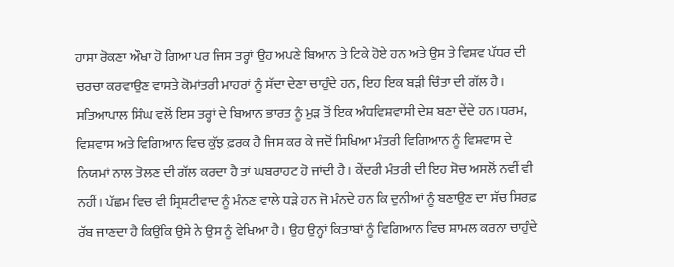ਹਾਸਾ ਰੋਕਣਾ ਔਖਾ ਹੋ ਗਿਆ ਪਰ ਜਿਸ ਤਰ੍ਹਾਂ ਉਹ ਅਪਣੇ ਬਿਆਨ ਤੇ ਟਿਕੇ ਹੋਏ ਹਨ ਅਤੇ ਉਸ ਤੇ ਵਿਸ਼ਵ ਪੱਧਰ ਦੀ ਚਰਚਾ ਕਰਵਾਉਣ ਵਾਸਤੇ ਕੋਮਾਂਤਰੀ ਮਾਹਰਾਂ ਨੂੰ ਸੱਦਾ ਦੇਣਾ ਚਾਹੁੰਦੇ ਹਨ, ਇਹ ਇਕ ਬੜੀ ਚਿੰਤਾ ਦੀ ਗੱਲ ਹੈ। ਸਤਿਆਪਾਲ ਸਿੰਘ ਵਲੋਂ ਇਸ ਤਰ੍ਹਾਂ ਦੇ ਬਿਆਨ ਭਾਰਤ ਨੂੰ ਮੁੜ ਤੋਂ ਇਕ ਅੰਧਵਿਸ਼ਵਾਸੀ ਦੇਸ਼ ਬਣਾ ਦੇਂਦੇ ਹਨ।ਧਰਮ, ਵਿਸ਼ਵਾਸ ਅਤੇ ਵਿਗਿਆਨ ਵਿਚ ਕੁੱਝ ਫ਼ਰਕ ਹੈ ਜਿਸ ਕਰ ਕੇ ਜਦੋਂ ਸਿਖਿਆ ਮੰਤਰੀ ਵਿਗਿਆਨ ਨੂੰ ਵਿਸ਼ਵਾਸ ਦੇ ਨਿਯਮਾਂ ਨਾਲ ਤੋਲਣ ਦੀ ਗੱਲ ਕਰਦਾ ਹੈ ਤਾਂ ਘਬਰਾਹਟ ਹੋ ਜਾਂਦੀ ਹੈ। ਕੇਂਦਰੀ ਮੰਤਰੀ ਦੀ ਇਹ ਸੋਚ ਅਸਲੋਂ ਨਵੀਂ ਵੀ ਨਹੀਂ। ਪੱਛਮ ਵਿਚ ਵੀ ਸ੍ਰਿਸ਼ਟੀਵਾਦ ਨੂੰ ਮੰਨਣ ਵਾਲੇ ਧੜੇ ਹਨ ਜੋ ਮੰਨਦੇ ਹਨ ਕਿ ਦੁਨੀਆਂ ਨੂੰ ਬਣਾਉਣ ਦਾ ਸੱਚ ਸਿਰਫ਼ ਰੱਬ ਜਾਣਦਾ ਹੈ ਕਿਉਂਕਿ ਉਸੇ ਨੇ ਉਸ ਨੂੰ ਵੇਖਿਆ ਹੈ। ਉਹ ਉਨ੍ਹਾਂ ਕਿਤਾਬਾਂ ਨੂੰ ਵਿਗਿਆਨ ਵਿਚ ਸ਼ਾਮਲ ਕਰਨਾ ਚਾਹੁੰਦੇ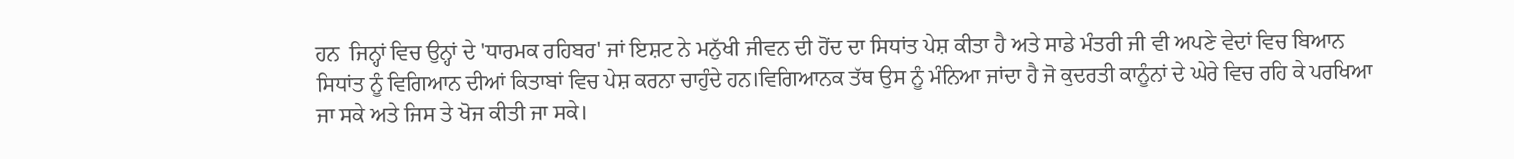ਹਨ  ਜਿਨ੍ਹਾਂ ਵਿਚ ਉਨ੍ਹਾਂ ਦੇ 'ਧਾਰਮਕ ਰਹਿਬਰ' ਜਾਂ ਇਸ਼ਟ ਨੇ ਮਨੁੱਖੀ ਜੀਵਨ ਦੀ ਹੋਂਦ ਦਾ ਸਿਧਾਂਤ ਪੇਸ਼ ਕੀਤਾ ਹੈ ਅਤੇ ਸਾਡੇ ਮੰਤਰੀ ਜੀ ਵੀ ਅਪਣੇ ਵੇਦਾਂ ਵਿਚ ਬਿਆਨ ਸਿਧਾਂਤ ਨੂੰ ਵਿਗਿਆਨ ਦੀਆਂ ਕਿਤਾਬਾਂ ਵਿਚ ਪੇਸ਼ ਕਰਨਾ ਚਾਹੁੰਦੇ ਹਨ।ਵਿਗਿਆਨਕ ਤੱਥ ਉਸ ਨੂੰ ਮੰਨਿਆ ਜਾਂਦਾ ਹੈ ਜੋ ਕੁਦਰਤੀ ਕਾਨੂੰਨਾਂ ਦੇ ਘੇਰੇ ਵਿਚ ਰਹਿ ਕੇ ਪਰਖਿਆ ਜਾ ਸਕੇ ਅਤੇ ਜਿਸ ਤੇ ਖੋਜ ਕੀਤੀ ਜਾ ਸਕੇ।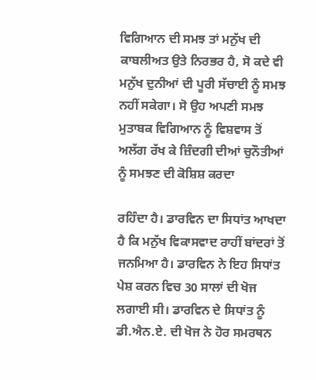ਵਿਗਿਆਨ ਦੀ ਸਮਝ ਤਾਂ ਮਨੁੱਖ ਦੀ ਕਾਬਲੀਅਤ ਉਤੇ ਨਿਰਭਰ ਹੈ, ਸੋ ਕਦੇ ਵੀ ਮਨੁੱਖ ਦੁਨੀਆਂ ਦੀ ਪੂਰੀ ਸੱਚਾਈ ਨੂੰ ਸਮਝ ਨਹੀਂ ਸਕੇਗਾ। ਸੋ ਉਹ ਅਪਣੀ ਸਮਝ ਮੁਤਾਬਕ ਵਿਗਿਆਨ ਨੂੰ ਵਿਸ਼ਵਾਸ ਤੋਂ ਅਲੱਗ ਰੱਖ ਕੇ ਜ਼ਿੰਦਗੀ ਦੀਆਂ ਚੁਨੌਤੀਆਂ ਨੂੰ ਸਮਝਣ ਦੀ ਕੋਸ਼ਿਸ਼ ਕਰਦਾ

ਰਹਿੰਦਾ ਹੈ। ਡਾਰਵਿਨ ਦਾ ਸਿਧਾਂਤ ਆਖਦਾ ਹੈ ਕਿ ਮਨੁੱਖ ਵਿਕਾਸਵਾਦ ਰਾਹੀਂ ਬਾਂਦਰਾਂ ਤੋਂ ਜਨਮਿਆ ਹੈ। ਡਾਰਵਿਨ ਨੇ ਇਹ ਸਿਧਾਂਤ ਪੇਸ਼ ਕਰਨ ਵਿਚ 30 ਸਾਲਾਂ ਦੀ ਖੋਜ ਲਗਾਈ ਸੀ। ਡਾਰਵਿਨ ਦੇ ਸਿਧਾਂਤ ਨੂੰ ਡੀ.ਐਨ.ਏ. ਦੀ ਖੋਜ ਨੇ ਹੋਰ ਸਮਰਥਨ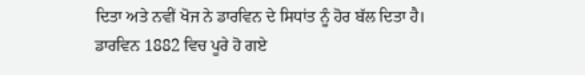ਦਿਤਾ ਅਤੇ ਨਵੀਂ ਖੋਜ ਨੇ ਡਾਰਵਿਨ ਦੇ ਸਿਧਾਂਤ ਨੂੰ ਹੋਰ ਬੱਲ ਦਿਤਾ ਹੈ। ਡਾਰਵਿਨ 1882 ਵਿਚ ਪੂਰੇ ਹੋ ਗਏ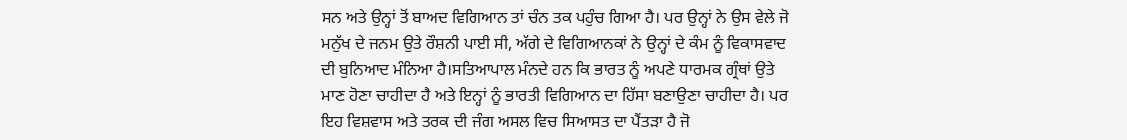ਸਨ ਅਤੇ ਉਨ੍ਹਾਂ ਤੋਂ ਬਾਅਦ ਵਿਗਿਆਨ ਤਾਂ ਚੰਨ ਤਕ ਪਹੁੰਚ ਗਿਆ ਹੈ। ਪਰ ਉਨ੍ਹਾਂ ਨੇ ਉਸ ਵੇਲੇ ਜੋ ਮਨੁੱਖ ਦੇ ਜਨਮ ਉਤੇ ਰੌਸ਼ਨੀ ਪਾਈ ਸੀ, ਅੱਗੇ ਦੇ ਵਿਗਿਆਨਕਾਂ ਨੇ ਉਨ੍ਹਾਂ ਦੇ ਕੰਮ ਨੂੰ ਵਿਕਾਸਵਾਦ ਦੀ ਬੁਨਿਆਦ ਮੰਨਿਆ ਹੈ।ਸਤਿਆਪਾਲ ਮੰਨਦੇ ਹਨ ਕਿ ਭਾਰਤ ਨੂੰ ਅਪਣੇ ਧਾਰਮਕ ਗ੍ਰੰਥਾਂ ਉਤੇ ਮਾਣ ਹੋਣਾ ਚਾਹੀਦਾ ਹੈ ਅਤੇ ਇਨ੍ਹਾਂ ਨੂੰ ਭਾਰਤੀ ਵਿਗਿਆਨ ਦਾ ਹਿੱਸਾ ਬਣਾਉਣਾ ਚਾਹੀਦਾ ਹੈ। ਪਰ ਇਹ ਵਿਸ਼ਵਾਸ ਅਤੇ ਤਰਕ ਦੀ ਜੰਗ ਅਸਲ ਵਿਚ ਸਿਆਸਤ ਦਾ ਪੈਂਤੜਾ ਹੈ ਜੋ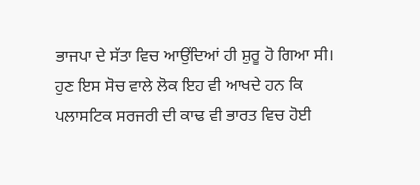ਭਾਜਪਾ ਦੇ ਸੱਤਾ ਵਿਚ ਆਉਂਦਿਆਂ ਹੀ ਸ਼ੁਰੂ ਹੋ ਗਿਆ ਸੀ। ਹੁਣ ਇਸ ਸੋਚ ਵਾਲੇ ਲੋਕ ਇਹ ਵੀ ਆਖਦੇ ਹਨ ਕਿ ਪਲਾਸਟਿਕ ਸਰਜਰੀ ਦੀ ਕਾਢ ਵੀ ਭਾਰਤ ਵਿਚ ਹੋਈ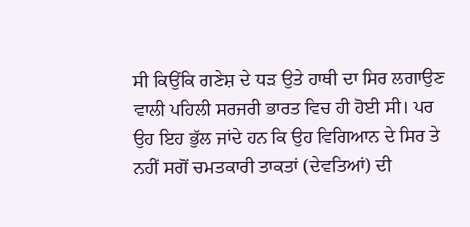ਸੀ ਕਿਉਂਕਿ ਗਣੇਸ਼ ਦੇ ਧੜ ਉਤੇ ਹਾਥੀ ਦਾ ਸਿਰ ਲਗਾਉਣ ਵਾਲੀ ਪਹਿਲੀ ਸਰਜਰੀ ਭਾਰਤ ਵਿਚ ਹੀ ਹੋਈ ਸੀ। ਪਰ ਉਹ ਇਹ ਭੁੱਲ ਜਾਂਦੇ ਹਨ ਕਿ ਉਹ ਵਿਗਿਆਨ ਦੇ ਸਿਰ ਤੇ ਨਹੀਂ ਸਗੋਂ ਚਮਤਕਾਰੀ ਤਾਕਤਾਂ (ਦੇਵਤਿਆਂ) ਦੀ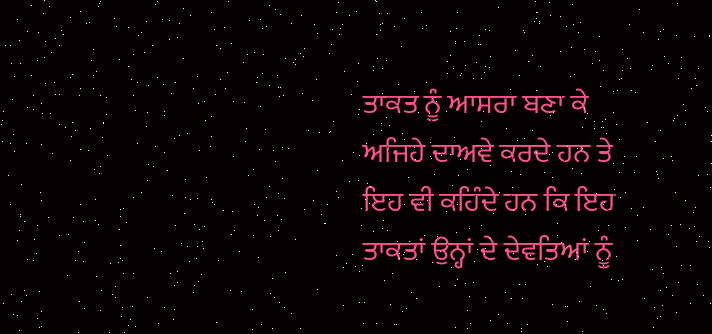ਤਾਕਤ ਨੂੰ ਆਸਰਾ ਬਣਾ ਕੇ ਅਜਿਹੇ ਦਾਅਵੇ ਕਰਦੇ ਹਨ ਤੇ ਇਹ ਵੀ ਕਹਿੰਦੇ ਹਨ ਕਿ ਇਹ ਤਾਕਤਾਂ ਉਨ੍ਹਾਂ ਦੇ ਦੇਵਤਿਆਂ ਨੂੰ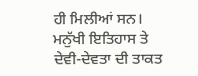ਹੀ ਮਿਲੀਆਂ ਸਨ। ਮਨੁੱਖੀ ਇਤਿਹਾਸ ਤੇ ਦੇਵੀ-ਦੇਵਤਾ ਦੀ ਤਾਕਤ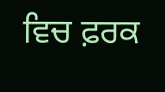ਵਿਚ ਫ਼ਰਕ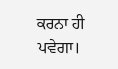ਕਰਨਾ ਹੀ ਪਵੇਗਾ।